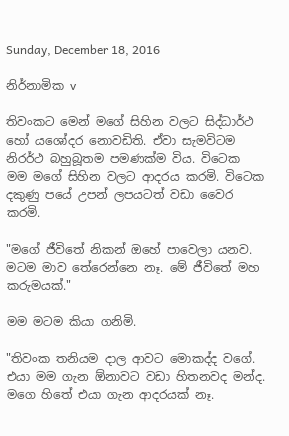Sunday, December 18, 2016

නිර්නාමික v

තිවංකට මෙන් මගේ සිහින වලට සිද්ධාර්ථ හෝ යශෝදර නොවඩිති. ඒවා සැමවිටම නිරර්ථ බහුබූතම පමණක්ම විය. විටෙක මම මගේ සිහින වලට ආදරය කරමි. විටෙක දකුණු පයේ උපන් ලපයටත් වඩා වෛර කරමි.

"මගේ ජීවිතේ නිකන් ඔහේ පාවෙලා යනව. මටම මාව තේරෙන්නෙ නෑ. මේ ජීවිතේ මහ කරුමයක්."

මම මටම කියා ගනිමි.

"තිවංක තනියම දාල ආවට මොකද්ද වගේ. එයා මම ගැන ඕනාවට වඩා හිතනවද මන්ද. මගෙ හිතේ එයා ගැන ආදරයක් නෑ.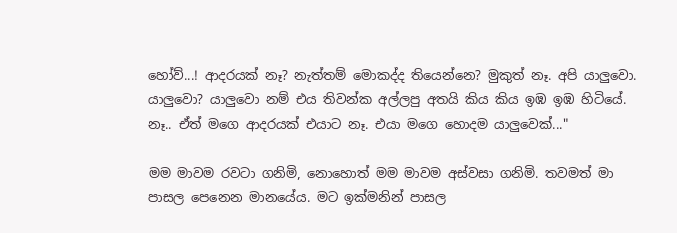හෝව්...! ආදරයක් නෑ? නැත්තම් මොකද්ද තියෙන්නෙ? මුකුත් නෑ. අපි යාලුවො. යාලුවො? යාලුවො නම් එය තිවන්ක අල්ලපු අතයි කිය කිය ඉඹ ඉඹ හිටියේ. නෑ.. ඒත් මගෙ ආදරයක් එයාට නෑ. එයා මගෙ හොදම යාලුවෙක්..."

මම මාවම රවටා ගනිමි, නොහොත් මම මාවම අස්වසා ගනිමි. තවමත් මා පාසල පෙනෙන මානයේය. මට ඉක්මනින් පාසල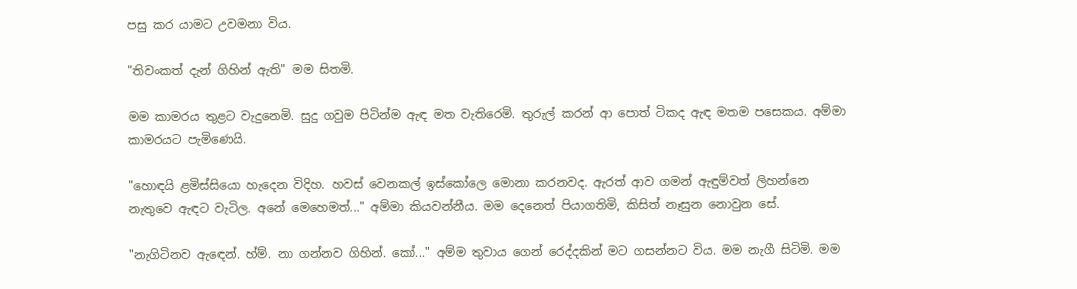පසු කර යාමට උවමනා විය.

"තිවංකත් දැන් ගිහින් ඇති" මම සිතමි.

මම කාමරය තුළට වැදුනෙමි. සුදු ගවුම පිටින්ම ඇඳ මත වැතිරෙමි. තුරුල් කරන් ආ පොත් ටිකද ඇඳ මතම පසෙකය. අම්මා කාමරයට පැමිණෙයි.

"හොඳයි ළමිස්සියො හැදෙන විදිහ. හවස් වෙනකල් ඉස්කෝලෙ මොනා කරනවද. ඇරත් ආව ගමන් ඇඳුම්වත් ලිහන්නෙ නැතුවෙ ඇඳට වැටිල. අනේ මෙහෙමත්..." අම්මා කියවන්නීය. මම දෙනෙත් පියාගතිමි, කිසිත් නෑසුන නොවුන සේ.

"නැගිටිනව ඇඳෙන්. හ්ම්. නා ගන්නව ගිහින්. කෝ..." අම්ම තුවාය ගෙන් රෙද්දකින් මට ගසන්නට විය. මම නැගී සිටිමි. මම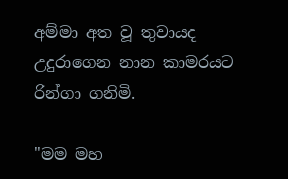අම්මා අත වූ තුවායද උදුරාගෙන නාන කාමරයට රින්ගා ගනිමි.

"මම මහ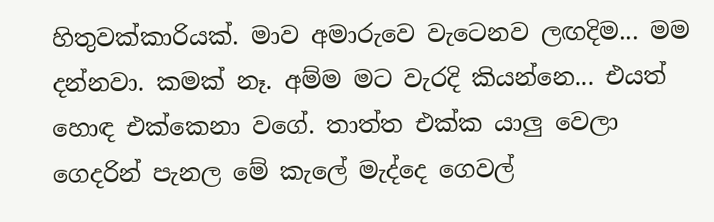හිතුවක්කාරියක්. මාව අමාරුවෙ වැටෙනව ලඟදිම... මම දන්නවා. කමක් නෑ. අම්ම මට වැරදි කියන්නෙ... එයත් හොඳ එක්කෙනා වගේ. තාත්ත එක්ක යාලු වෙලා ගෙදරින් පැනල මේ කැලේ මැද්දෙ ගෙවල්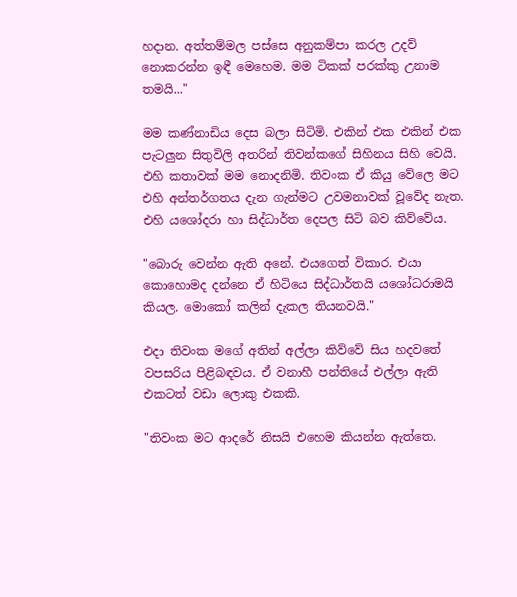හදාන. අත්තම්මල පස්සෙ අනුකම්පා කරල උදව් නොකරන්න ඉඳී මෙහෙම. මම ටිකක් පරක්කු උනාම තමයි..."

මම කණ්නාඩිය දෙස බලා සිටිමි. එකින් එක එකින් එක පැටලුන සිතුවිලි අතරින් තිවන්කගේ සිහිනය සිහි වෙයි. එහි කතාවක් මම නොදනිමි. තිවංක ඒ කියු වේලෙ මට එහි අන්තර්ගතය දැන ගැන්මට උවමනාවක් වූවේද නැත. එහි යශෝදරා හා සිද්ධාර්ත දෙපල සිටි බව කිව්වේය.

"බොරු වෙන්න ඇති අනේ. එයගෙත් විකාර. එයා කොහොමද දන්නෙ ඒ හිටියෙ සිද්ධාර්තයි යශෝධරාමයි කියල. මොකෝ කලින් දැකල තියනවයි."

එදා තිවංක මගේ අතින් අල්ලා කිව්වේ සිය හදවතේ වපසරිය පිළිබඳවය. ඒ වනාහී පන්තියේ එල්ලා ඇති එකටත් වඩා ලොකු එකකි.

"තිවංක මට ආදරේ නිසයි එහෙම කියන්න ඇත්තෙ.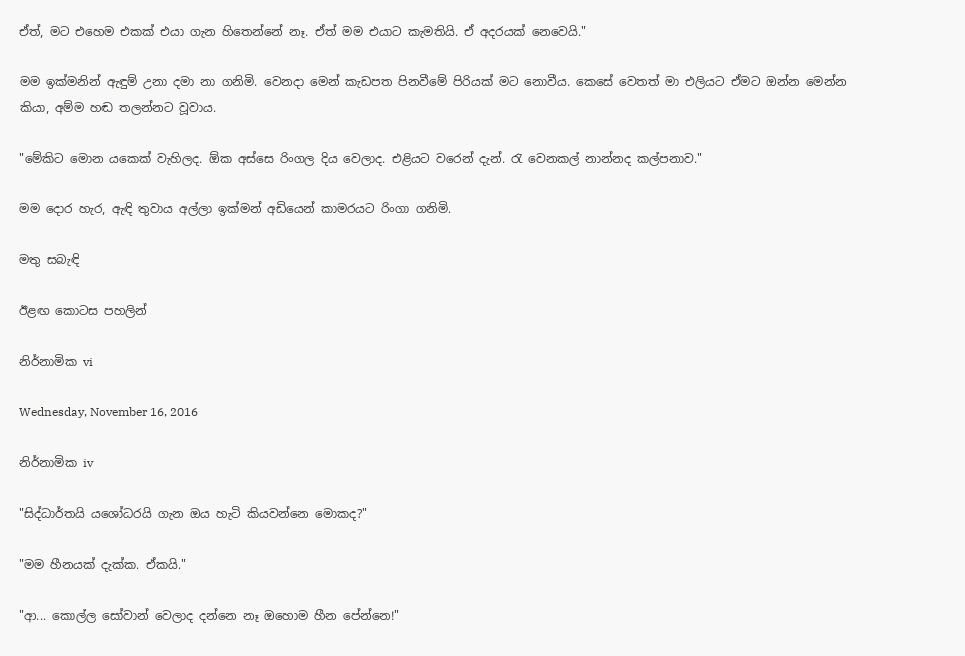ඒත්, මට එහෙම එකක් එයා ගැන හිතෙන්නේ නෑ. ඒත් මම එයාට කැමතියි. ඒ අදරයක් නෙවෙයි."

මම ඉක්මනින් ඇඳුම් උනා දමා නා ගනිමි. වෙනදා මෙන් කැඩපත පිනවීමේ පිරියක් මට නොවීය. කෙසේ වෙතත් මා එලියට ඒමට ඔන්න මෙන්න කියා, අම්ම හඬ තලන්නට වූවාය.

"මේකිට මොන යකෙක් වැහිලද. ඕක අස්සෙ රිංගල දිය වෙලාද. එළියට වරෙන් දැන්. රැ වෙනකල් නාන්නද කල්පනාව."

මම දොර හැර, ඇඳි තුවාය අල්ලා ඉක්මන් අඩියෙන් කාමරයට රිංගා ගනිමි.

මතු සබැඳි

ඊළඟ කොටස පහලින්

නිර්නාමික vi

Wednesday, November 16, 2016

නිර්නාමික iv

"සිද්ධාර්තයි යශෝධරයි ගැන ඔය හැටි කියවන්නෙ මොකද?"

"මම හීනයක් දැක්ක. ඒකයි."

"ආ... කොල්ල සෝවාන් වෙලාද දන්නෙ නෑ ඔහොම හීන පේන්නෙ!"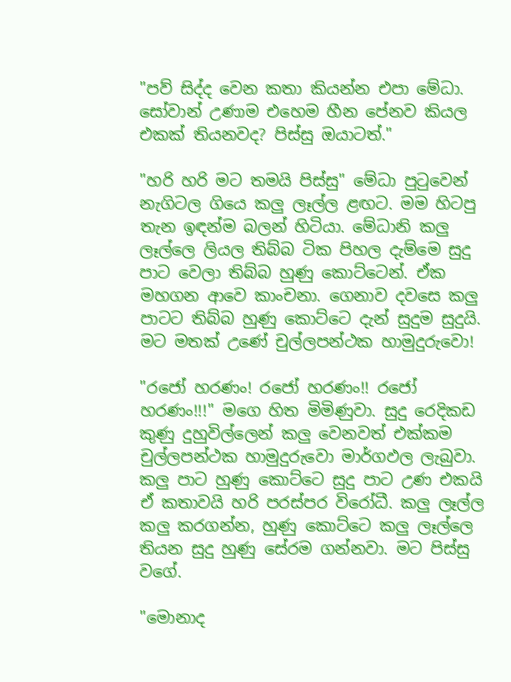"පව් සිද්ද වෙන කතා කියන්න එපා මේධා. සෝවාන් උණාම එහෙම හීන පේනව කියල එකක් තියනවද? පිස්සු ඔයාටත්."

"හරි හරි මට තමයි පිස්සු" මේධා පුටුවෙන් නැගිටල ගියෙ කලු ලෑල්ල ළඟට. මම හිටපු තැන ඉඳන්ම බලන් හිටියා. මේධානි කලු ලෑල්ලෙ ලියල තිබ්බ ටික පිහල දැම්මෙ සුදු පාට වෙලා තිබ්බ හුණු කොට්ටෙන්. ඒක මහගන ආවෙ කාංචනා. ගෙනාව දවසෙ කලු පාටට තිබ්බ හුණු කොට්ටෙ දැන් සුදුම සුදුයි. මට මතක් උණේ චුල්ලපන්ථක හාමුදුරුවො!

"රජෝ හරණං! රජෝ හරණං!! රජෝ හරණං!!!" මගෙ හිත මිමිණුවා. සුදු රෙදිකඩ කුණු දුහුවිල්ලෙන් කලු වෙනවත් එක්කම චුල්ලපන්ථක හාමුදුරුවො මාර්ගඵල ලැබුවා. කලු පාට හුණු කොට්ටෙ සුදු පාට උණ එකයි ඒ කතාවයි හරි පරස්පර විරෝධී. කලු ලෑල්ල කලු කරගන්න, හුණු කොට්ටෙ කලු ලෑල්ලෙ තියන සුදු හුණු සේරම ගන්නවා. මට පිස්සු වගේ.

"මොනාද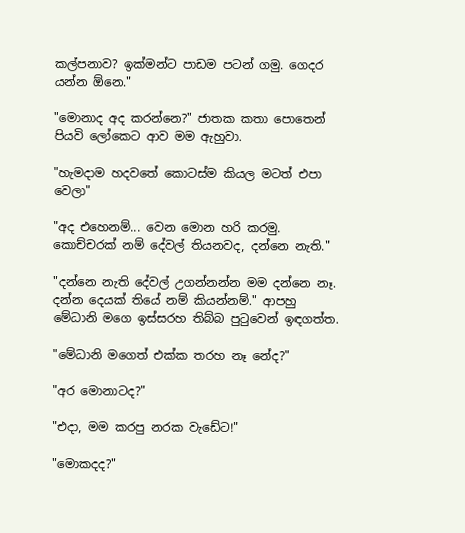කල්පනාව? ඉක්මන්ට පාඩම පටන් ගමු. ගෙදර යන්න ඕනෙ."

"මොනාද අද කරන්නෙ?" ජාතක කතා පොතෙන් පියවි ලෝකෙට ආව මම ඇහුවා.

"හැමදාම හදවතේ කොටස්ම කියල මටත් එපා වෙලා"

"අද එහෙනම්... වෙන මොන හරි කරමු. කොච්චරක් නම් දේවල් තියනවද, දන්නෙ නැති."

"දන්නෙ නැති දේවල් උගන්නන්න මම දන්නෙ නෑ. දන්න දෙයක් තියේ නම් කියන්නම්." ආපහු මේධානි මගෙ ඉස්සරහ තිබ්බ පුටුවෙන් ඉඳගත්ත.

"මේධානි මගෙත් එක්ක තරහ නෑ නේද?"

"අර මොනාටද?"

"එදා, මම කරපු නරක වැඩේට!"

"මොකදද?"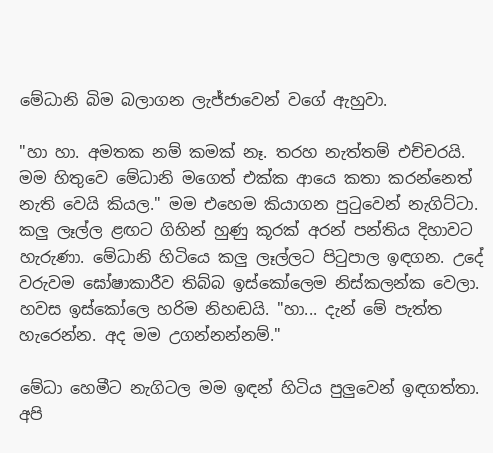මේධානි බිම බලාගන ලැජ්ජාවෙන් වගේ ඇහුවා.

"හා හා. අමතක නම් කමක් නෑ. තරහ නැත්තම් එච්චරයි. මම හිතුවෙ මේධානි මගෙත් එක්ක ආයෙ කතා කරන්නෙත් නැති වෙයි කියල." මම එහෙම කියාගන පුටුවෙන් නැගිට්ටා. කලු ලෑල්ල ළඟට ගිහින් හුණු කූරක් අරන් පන්තිය දිහාවට හැරුණා. මේධානි හිටියෙ කලු ලෑල්ලට පිටුපාල ඉඳගන. උදේ වරුවම ඝෝෂාකාරීව තිබ්බ ඉස්කෝලෙම නිස්කලන්ක වෙලා. හවස ඉස්කෝලෙ හරිම නිහඬයි. "හා... දැන් මේ පැත්ත හැරෙන්න. අද මම උගන්නන්නම්."

මේධා හෙමීට නැගිටල මම ඉඳන් හිටිය පුලුවෙන් ඉඳගත්තා. අපි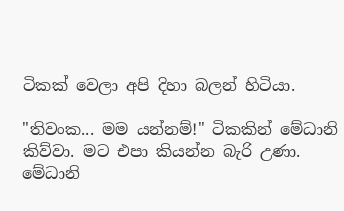ටිකක් වෙලා අපි දිහා බලන් හිටියා.

"තිවංක... මම යන්නම්!" ටිකකින් මේධානි කිව්වා. මට එපා කියන්න බැරි උණා. මේධානි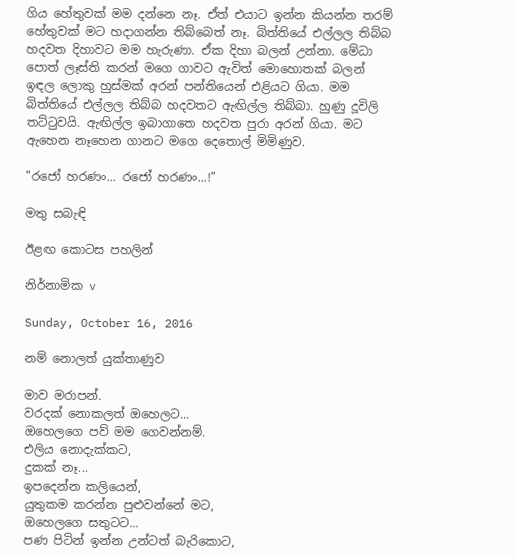ගිය හේතුවක් මම දන්නෙ නෑ. ඒත් එයාට ඉන්න කියන්න තරම් හේතුවක් මට හදාගන්න තිබ්බෙත් නෑ. බිත්තියේ එල්ලල තිබ්බ හදවත දිහාවට මම හැරුණා. ඒක දිහා බලන් උන්නා. මේධා පොත් ලෑස්ති කරන් මගෙ ගාවට ඇවිත් මොහොතක් බලන් ඉඳල ලොකු හුස්මක් අරන් පන්තියෙන් එළියට ගියා. මම බිත්තියේ එල්ලල තිබ්බ හදවතට ඇඟිල්ල තිබ්බා. හුණු දූවිලි තට්ටුවයි. ඇඟිල්ල ඉබාගාතෙ හදවත පුරා අරන් ගියා. මට ඇහෙන නෑහෙන ගානට මගෙ දෙතොල් මිමිණුව.

"රජෝ හරණං... රජෝ හරණං...!"

මතු සබැඳි

ඊළඟ කොටස පහලින්

නිර්නාමික v

Sunday, October 16, 2016

නම් නොලත් යුක්තාණුව

මාව මරාපන්.
වරදක් නොකලත් ඔහෙලට...
ඔහෙලගෙ පව් මම ගෙවන්නම්.
එලිය නොදැක්කට,
දුකක් නෑ...
ඉපදෙන්න කලියෙන්,
යුතුකම කරන්න පුළුවන්නේ මට,
ඔහෙලගෙ සතුටට...
පණ පිටින් ඉන්න උන්ටත් බැරිකොට,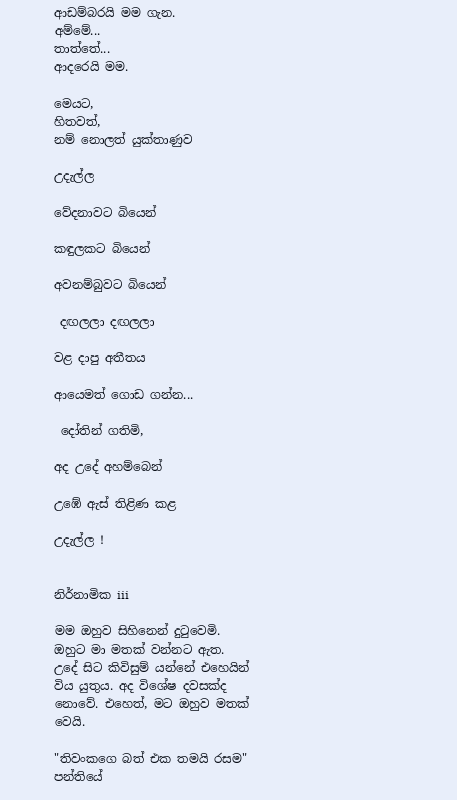ආඩම්බරයි මම ගැන.
අම්මේ...
තාත්තේ...
ආදරෙයි මම.

මෙයට,
හිතවත්,
නම් නොලත් යුක්තාණුව

උදැල්ල

වේදනාවට බියෙන්

කඳුලකට බියෙන්

අවනම්බුවට බියෙන්

 දඟලලා දඟලලා

වළ දාපු අතීතය

ආයෙමත් ගොඩ ගන්න...

 දෝතින් ගතිමි,

අද උදේ අහම්බෙන්

උඹේ ඇස් තිළිණ කළ

උදැල්ල !


නිර්නාමික iii

මම ඔහුව සිහිනෙන් දුටුවෙමි. ඔහුට මා මතක් වන්නට ඇත. උදේ සිට කිවිසුම් යන්නේ එහෙයින් විය යුතුය. අද විශේෂ දවසක්ද නොවේ. එහෙත්, මට ඔහුව මතක් වෙයි.

"තිවංකගෙ බත් එක තමයි රසම" පන්තියේ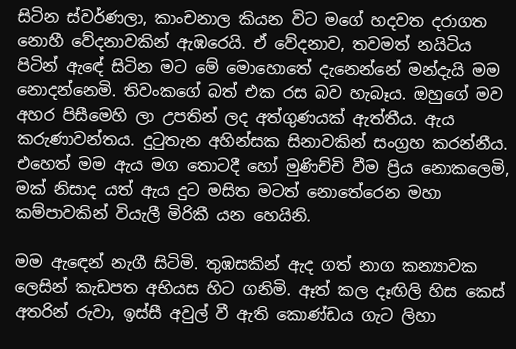සිටින ස්වර්ණලා, කාංචනාල කියන විට මගේ හදවත දරාගත නොහී වේදනාවකින් ඇඹරෙයි. ඒ වේදනාව, තවමත් නයිටිය පිටින් ඇඳේ සිටින මට මේ මොහොතේ දැනෙන්නේ මන්දැයි මම නොදන්නෙමි. තිවංකගේ බත් එක රස බව හැබෑය. ඔහුගේ මව අහර පිසීමෙහි ලා උපතින් ලද අත්ගුණයක් ඇත්තීය. ඇය කරුණාවන්තය. දුටුතැන අහින්සක සිනාවකින් සංග්‍රහ කරන්නීය. එහෙත් මම ඇය මග තොටදී හෝ මුණිච්චි වීම ප්‍රිය නොකලෙමි, මක් නිසාද යත් ඇය දුට මසිත මටත් නොතේරෙන මහා කම්පාවකින් වියැලී මිරිකී යන හෙයිනි.

මම ඇඳෙන් නැගී සිටිමි. තුඹසකින් ඇද ගත් නාග කන්‍යාවක ලෙසින් කැඩපත අභියස හිට ගනිමි. ඈත් කල දෑඟිලි හිස කෙස් අතරින් රුවා, ඉස්සී අවුල් වී ඇති කොණ්ඩය ගැට ලිහා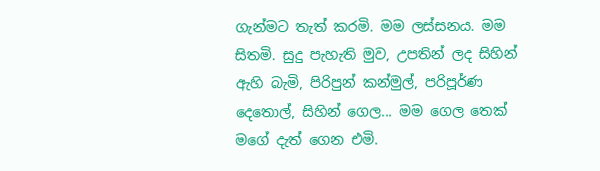ගැන්මට තැත් කරමි. මම ලස්සනය. මම සිතමි. සුදු පැහැති මුව, උපතින් ලද සිහින් ඇහි බැමි, පිරිපුන් කන්මුල්, පරිපූර්ණ දෙතොල්, සිහින් ගෙල... මම ගෙල තෙක් මගේ දැත් ගෙන එමි.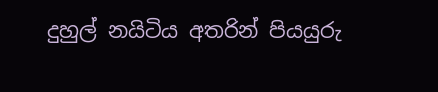දුහුල් නයිටිය අතරින් පියයුරු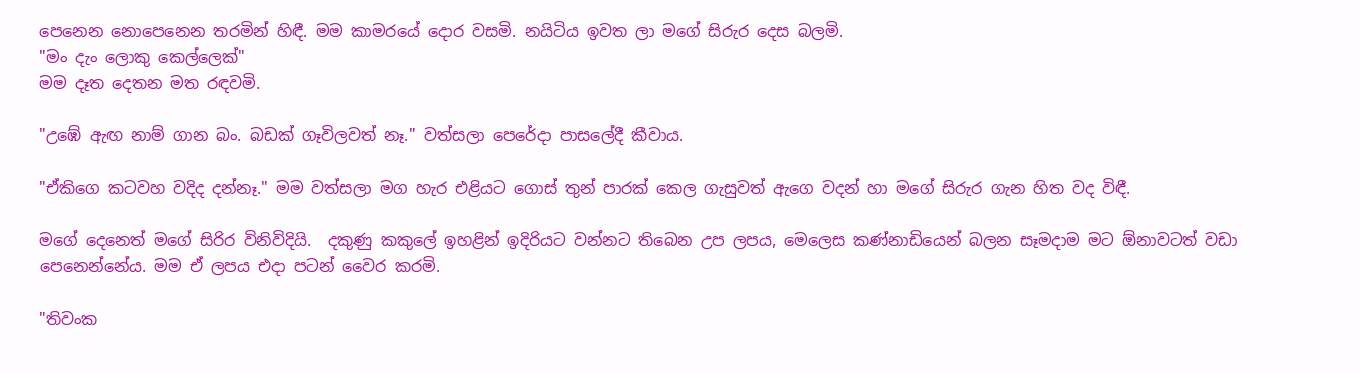පෙනෙන නොපෙනෙන තරමින් හිඳී. මම කාමරයේ දොර වසමි. නයිටිය ඉවත ලා මගේ සිරුර දෙස බලමි.
"මං දැං ලොකු කෙල්ලෙක්"
මම දෑත දෙතන මත රඳවමි.

"උඹේ ඇඟ නාම් ගාන බං. බඩක් ගෑවිලවත් නෑ." වත්සලා පෙරේදා පාසලේදී කීවාය.

"ඒකිගෙ කටවහ වදිද දන්නෑ." මම වත්සලා මග හැර එළියට ගොස් තුන් පාරක් කෙල ගැසුවත් ඇගෙ වදන් හා මගේ සිරුර ගැන හිත වද විඳී.

මගේ දෙනෙත් මගේ සිරිර විනිවිදියි.  දකුණු කකුලේ ඉහළින් ඉදිරියට වන්නට තිබෙන උප ලපය, මෙලෙස කණ්නාඩියෙන් බලන සෑමදාම මට ඕනාවටත් වඩා පෙනෙන්නේය. මම ඒ ලපය එදා පටන් වෛර කරමි.

"තිවංක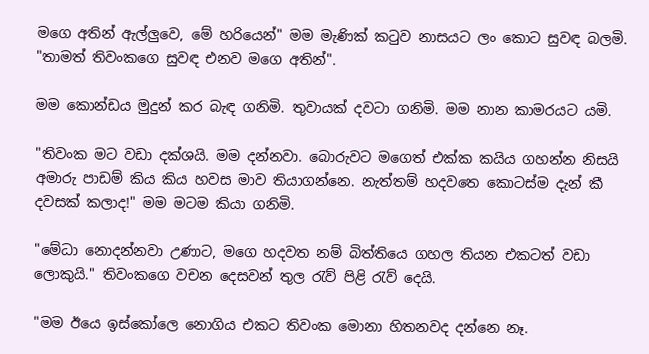මගෙ අතින් ඇල්ලුවෙ, මේ හරියෙන්" මම මැණික් කටුව නාසයට ලං කොට සුවඳ බලමි. "තාමත් තිවංකගෙ සුවඳ එනව මගෙ අතින්".

මම කොන්ඩය මුදුන් කර බැඳ ගනිමි. තුවායක් දවටා ගනිමි. මම නාන කාමරයට යමි.

"තිවංක මට වඩා දක්ශයි. මම දන්නවා. බොරුවට මගෙත් එක්ක කයිය ගහන්න නිසයි අමාරු පාඩම් කිය කිය හවස මාව තියාගන්නෙ. නැත්තම් හදවතෙ කොටස්ම දැන් කී දවසක් කලාද!" මම මටම කියා ගනිමි.

"මේධා නොදන්නවා උණාට, මගෙ හදවත නම් බිත්තියෙ ගහල තියන එකටත් වඩා ලොකුයි." තිවංකගෙ වචන දෙසවන් තුල රැව් පිළි රැව් දෙයි.

"මම ඊයෙ ඉස්කෝලෙ නොගිය එකට තිවංක මොනා හිතනවද දන්නෙ නෑ.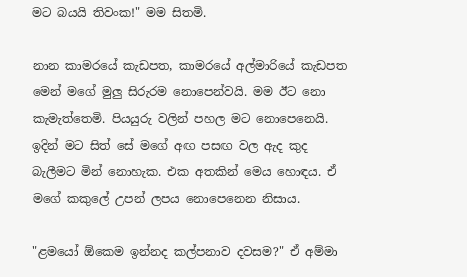මට බයයි තිවංක!" මම සිතමි.

නාන කාමරයේ කැඩපත, කාමරයේ අල්මාරියේ කැඩපත මෙන් මගේ මුලු සිරුරම නොපෙන්වයි. මම ඊට නො කැමැත්තෙමි. පියයුරු වලින් පහල මට නොපෙනෙයි. ඉදින් මට සිත් සේ මගේ අඟ පසඟ වල ඇද කුද බැලීමට මින් නොහැක. එක අතකින් මෙය හොඳය. ඒ මගේ කකුලේ උපන් ලපය නොපෙනෙන නිසාය.

"ළමයෝ ඕකෙම ඉන්නද කල්පනාව දවසම?" ඒ අම්මා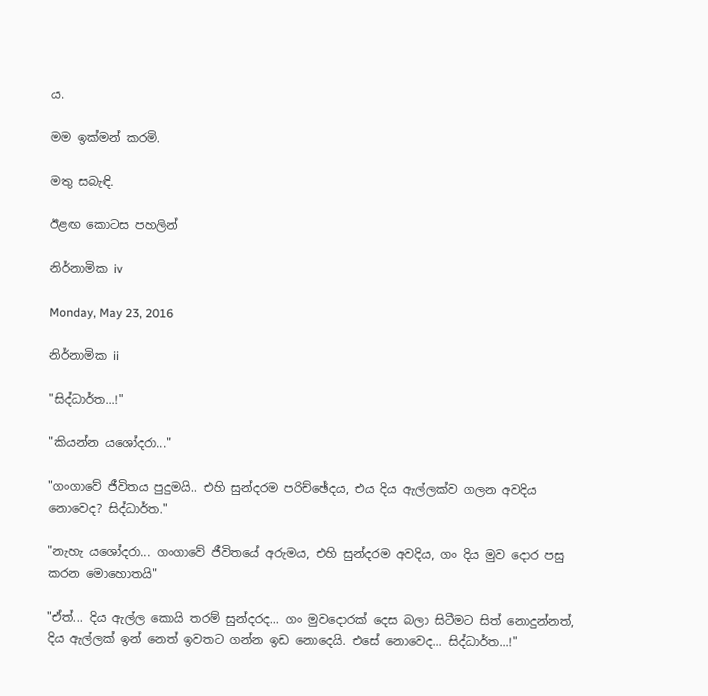ය.

මම ඉක්මන් කරමි.

මතු සබැඳි.

ඊළඟ කොටස පහලින්

නිර්නාමික iv

Monday, May 23, 2016

නිර්නාමික ii

"සිද්ධාර්ත...!"

"කියන්න යශෝදරා..."

"ගංගාවේ ජීවිතය පුදුමයි.. එහි සුන්දරම පරිච්ඡේදය, එය දිය ඇල්ලක්ව ගලන අවදිය නොවෙද? සිද්ධාර්ත."

"නැහැ යශෝදරා... ගංගාවේ ජීවිතයේ අරුමය, එහි සුන්දරම අවදිය, ගං දිය මුව දොර පසු කරන මොහොතයි"

"ඒත්... දිය ඇල්ල කොයි තරම් සුන්දරද... ගං මුවදොරක් දෙස බලා සිටීමට සිත් නොදුන්නත්, දිය ඇල්ලක් ඉන් නෙත් ඉවතට ගන්න ඉඩ නොදෙයි. එසේ නොවෙද... සිද්ධාර්ත...!"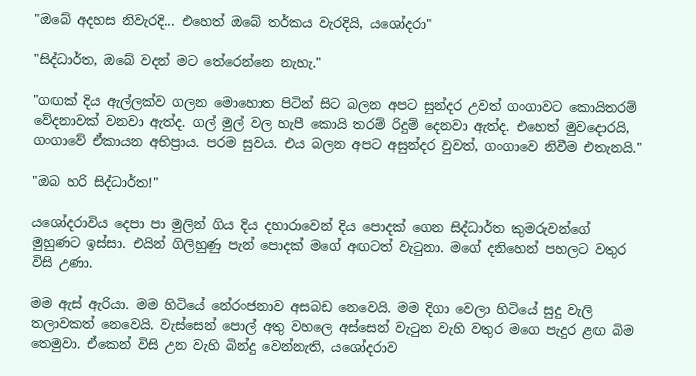"ඔබේ අදහස නිවැරදි... එහෙත් ඔබේ තර්කය වැරදියි, යශෝදරා"

"සිද්ධාර්ත, ඔබේ වදන් මට තේරෙන්නෙ නැහැ."

"ගඟක් දිය ඇල්ලක්ව ගලන මොහොත පිටින් සිට බලන අපට සුන්දර උවත් ගංගාවට කොයිතරම් වේදනාවක් වනවා ඇත්ද. ගල් මුල් වල හැපී කොයි තරම් රිදුම් දෙනවා ඇත්ද. එහෙත් මුවදොරයි, ගංගාවේ ඒකායන අභිප්‍රාය. පරම සුවය. එය බලන අපට අසුන්දර වුවත්, ගංගාවෙ නිවීම එතැනයි."

"ඔබ හරි සිද්ධාර්ත!"

යශෝදරාවිය දෙපා පා මුලින් ගිය දිය දහාරාවෙන් දිය පොදක් ගෙන සිද්ධාර්ත කුමරුවන්ගේ මුහුණට ඉස්සා. එයින් ගිලිහුණු පැන් පොදක් මගේ අඟටත් වැටුනා. මගේ දනිහෙන් පහලට වතුර විසි උණා.

මම ඇස් ඇරියා. මම හිටියේ නේරංජනාව අසබඩ නෙවෙයි. මම දිගා වෙලා හිටියේ සුදු වැලි තලාවකත් නෙවෙයි. වැස්සෙන් පොල් අතු වහලෙ අස්සෙන් වැටුන වැහි වතුර මගෙ පැදුර ළඟ බිම තෙමුවා. ඒකෙන් විසි උන වැහි බින්දු වෙන්නැති, යශෝදරාව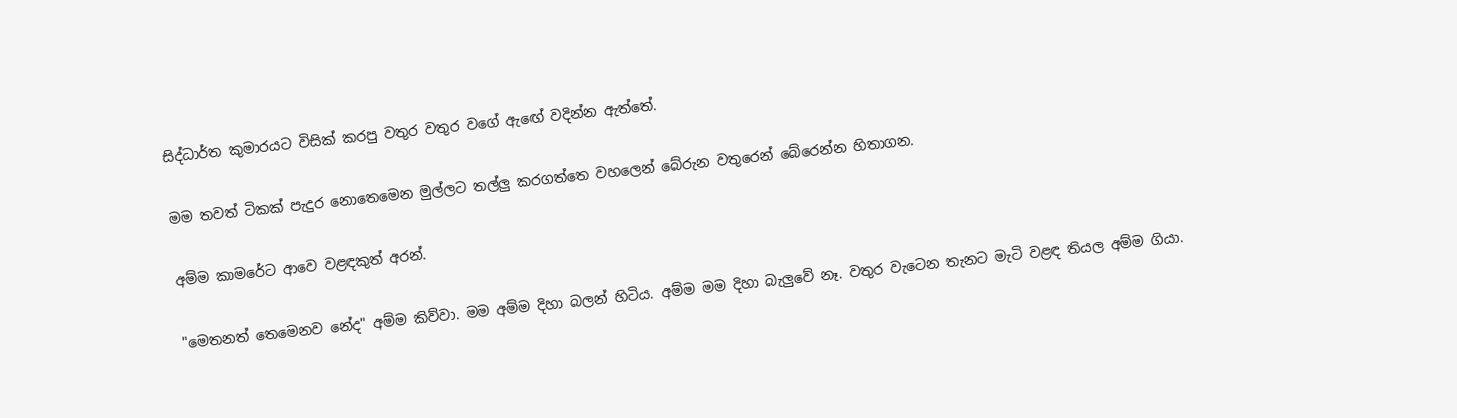සිද්ධාර්ත කුමාරයට විසික් කරපු වතුර වතුර වගේ ඇඟේ වදින්න ඇත්තේ.

මම තවත් ටිකක් පැදුර නොතෙමෙන මුල්ලට තල්ලු කරගත්තෙ වහලෙන් බේරුන වතුරෙන් බේරෙන්න හිතාගන.

අම්ම කාමරේට ආවෙ වළඳකුත් අරන්.

"මෙතනත් තෙමෙනව නේද" අම්ම කිව්වා. මම අම්ම දිහා බලන් හිටිය. අම්ම මම දිහා බැලුවේ නෑ. වතුර වැටෙන තැනට මැටි වළඳ තියල අම්ම ගියා.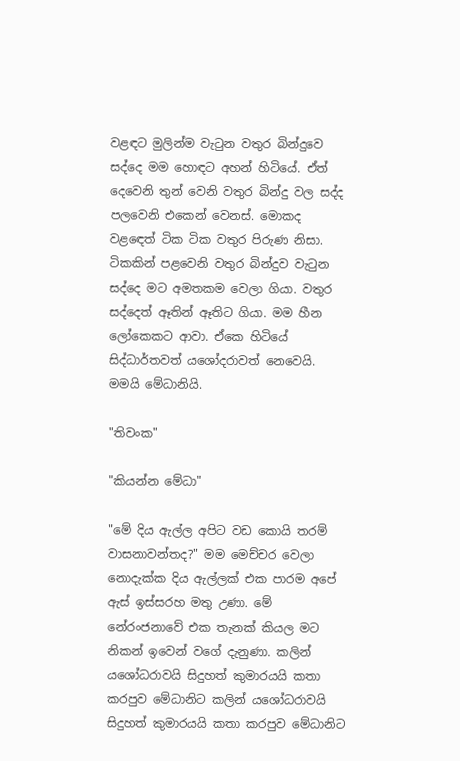වළඳට මුලින්ම වැටුන වතුර බින්දුවෙ සද්දෙ මම හොඳට අහන් හිටියේ. ඒත් දෙවෙනි තුන් වෙනි වතුර බින්දු වල සද්ද පලවෙනි එකෙන් වෙනස්. මොකද වළඳෙත් ටික ටික වතුර පිරුණ නිසා. ටිකකින් පළවෙනි වතුර බින්දුව වැටුන සද්දෙ මට අමතකම වෙලා ගියා. වතුර සද්දෙත් ඈතින් ඈතිට ගියා. මම හීන ලෝකෙකට ආවා. ඒකෙ හිටියේ සිද්ධාර්තවත් යශෝදරාවත් නෙවෙයි. මමයි මේධානියි.

"තිවංක"

"කියන්න මේධා"

"මේ දිය ඇල්ල අපිට වඩ කොයි තරම් වාසනාවන්තද?" මම මෙච්චර වෙලා නොදැක්ක දිය ඇල්ලක් එක පාරම අපේ ඇස් ඉස්සරහ මතු උණා. මේ නේරංජනාවේ එක තැනක් කියල මට නිකන් ඉවෙන් වගේ දැනුණා. කලින් යශෝධරාවයි සිදුහත් කුමාරයයි කතා කරපුව මේධානිට කලින් යශෝධරාවයි සිදුහත් කුමාරයයි කතා කරපුව මේධානිට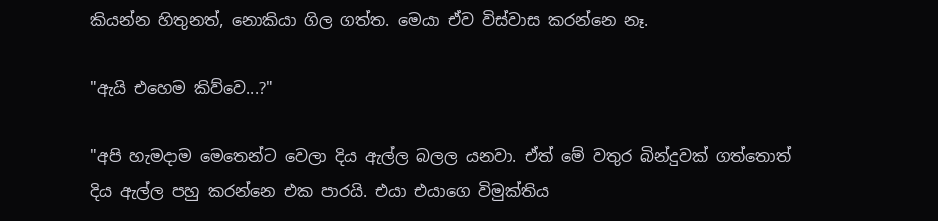කියන්න හිතුනත්, නොකියා ගිල ගත්ත. මෙයා ඒව විස්වාස කරන්නෙ නෑ.

"ඇයි එහෙම කිව්වෙ...?"

"අපි හැමදාම මෙතෙන්ට වෙලා දිය ඇල්ල බලල යනවා. ඒත් මේ වතුර බින්දුවක් ගත්තොත් දිය ඇල්ල පහු කරන්නෙ එක පාරයි. එයා එයාගෙ විමුක්තිය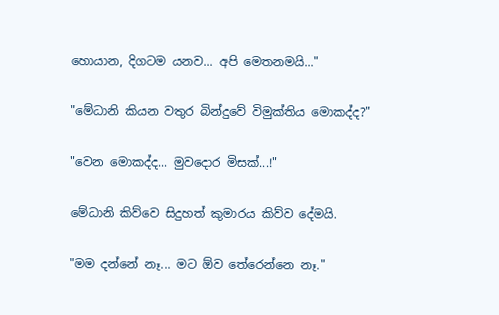හොයාන, දිගටම යනව... අපි මෙතනමයි..."

"මේධානි කියන වතුර බින්දුවේ විමුක්තිය මොකද්ද?"

"වෙන මොකද්ද... මුවදොර මිසක්...!"

මේධානි කිව්වෙ සිදුහත් කුමාරය කිව්ව දේමයි.

"මම දන්නේ නෑ... මට ඕව තේරෙන්නෙ නෑ."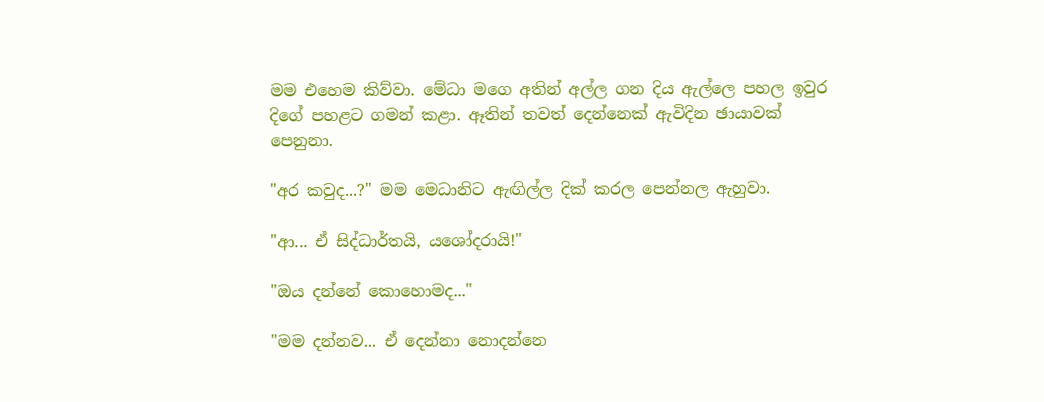මම එහෙම කිව්වා. මේධා මගෙ අතින් අල්ල ගන දිය ඇල්ලෙ පහල ඉවුර දිගේ පහළට ගමන් කළා. ඈතින් තවත් දෙන්නෙක් ඇවිදින ඡායාවක් පෙනුනා.

"අර කවුද...?" මම මෙධානිට ඇඟිල්ල දික් කරල පෙන්නල ඇහුවා.

"ආ... ඒ සිද්ධාර්තයි, යශෝදරායි!"

"ඔය දන්නේ කොහොමද..."

"මම දන්නව... ඒ දෙන්නා නොදන්නෙ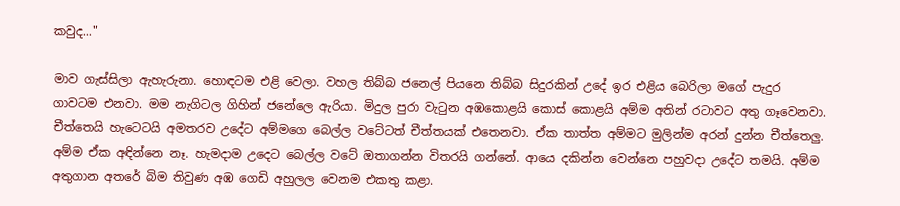කවුද..."

මාව ගැස්සිලා ඇහැරුනා. හොඳටම එළි වෙලා. වහල තිබ්බ ජනෙල් පියනෙ තිබ්බ සිදුරකින් උදේ ඉර එළිය බෙරිලා මගේ පැදුර ගාවටම එනවා. මම නැගිටල ගිහින් ජනේලෙ ඇරියා. මිදුල පුරා වැටුන අඹකොළයි කොස් කොළයි අම්ම අතින් රටාවට අතු ගෑවෙනවා. චීත්තෙයි හැටෙටයි අමතරව උදේට අම්මගෙ බෙල්ල වටේටත් චීත්තයක් එතෙනවා. ඒක තාත්ත අම්මට මුලින්ම අරන් දුන්න චීත්තෙලු. අම්ම ඒක අඳින්නෙ නෑ. හැමදාම උදෙට බෙල්ල වටේ ඔතාගන්න විතරයි ගන්නේ. ආයෙ දකින්න වෙන්නෙ පහුවදා උදේට තමයි. අම්ම අතුගාන අතරේ බිම තිවුණ අඹ ගෙඩි අහුලල වෙනම එකතු කළා.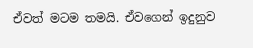ඒවත් මටම තමයි. ඒවගෙන් ඉදුනුව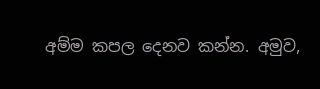අම්ම කපල දෙනව කන්න. අමුව,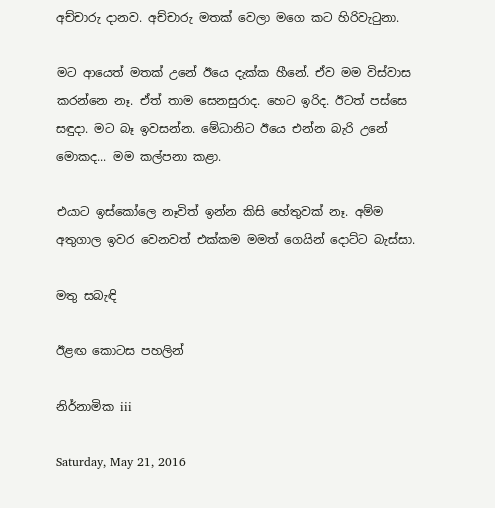අච්චාරු දානව. අච්චාරු මතක් වෙලා මගෙ කට හිරිවැටුනා.

මට ආයෙත් මතක් උනේ ඊයෙ දැක්ක හීනේ. ඒව මම විස්වාස කරන්නෙ නෑ. ඒත් තාම සෙනසුරාද. හෙට ඉරිද. ඊටත් පස්සෙ සඳුදා. මට බෑ ඉවසන්න. මේධානිට ඊයෙ එන්න බැරි උනේ මොකද... මම කල්පනා කළා.

එයාට ඉස්කෝලෙ නෑවිත් ඉන්න කිසි හේතුවක් නෑ. අම්ම අතුගාල ඉවර වෙනවත් එක්කම මමත් ගෙයින් දොට්ට බැස්සා.

මතු සබැඳි

ඊළඟ කොටස පහලින්

නිර්නාමික iii

Saturday, May 21, 2016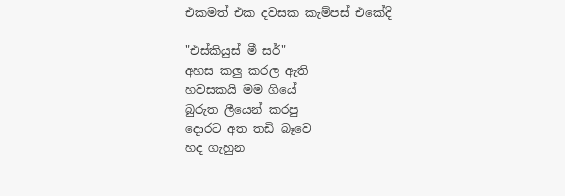එකමත් එක දවසක කැම්පස් එකේදි

"එස්කියුස් මී සර්"
අහස කලු කරල ඇති
හවසකයි මම ගියේ
බුරුත ලීයෙන් කරපු
දොරට අත තඩි බෑවෙ
හද ගැහුන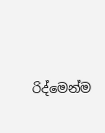රිද්මෙන්ම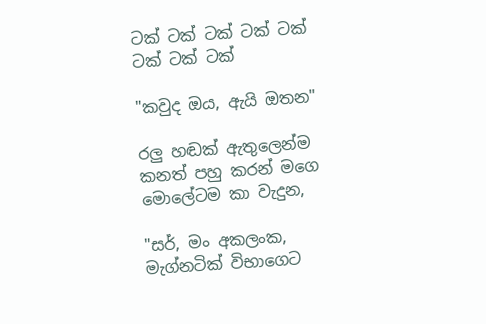ටක් ටක් ටක් ටක් ටක් ටක් ටක් ටක්

"කවුද ඔය, ඇයි ඔතන"

රලු හඬක් ඇතුලෙන්ම
කනත් පහු කරන් මගෙ
මොලේටම කා වැදුන,

"සර්, මං අකලංක,
මැග්නටික් විභාගෙට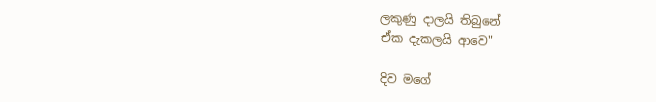ලකුණු දාලයි තිබුනේ
ඒක දැකලයි ආවෙ"

දිව මගේ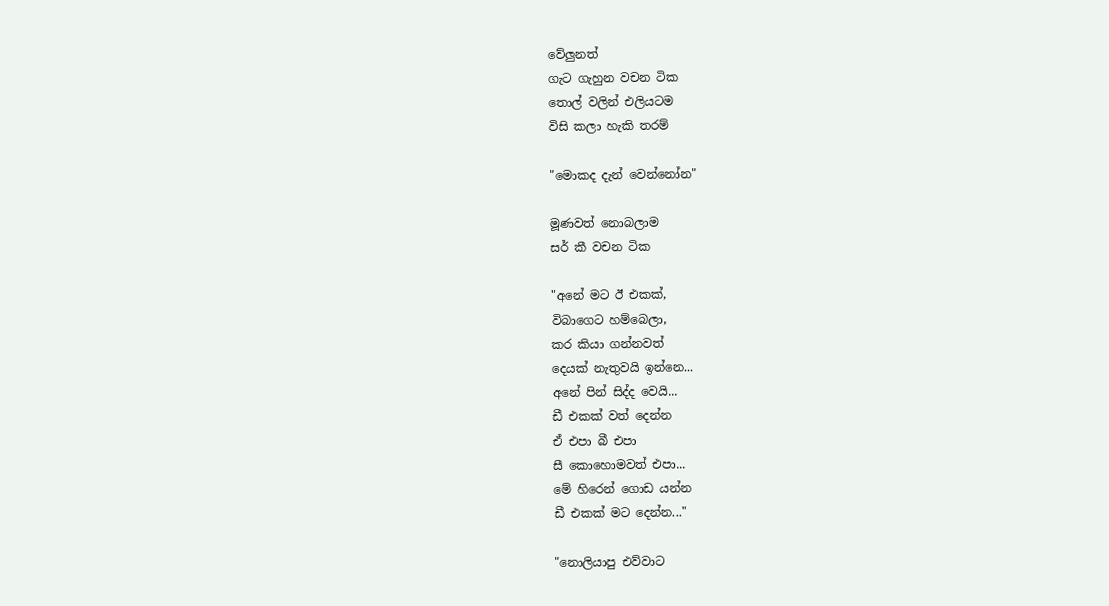වේලුනත්
ගැට ගැහුන වචන ටික
තොල් වලින් එලියටම
විසි කලා හැකි තරම්

"මොකද දැන් වෙන්නෝන"

මූණවත් නොබලාම
සර් කී වචන ටික

"අනේ මට ඊ එකක්,
විබාගෙට හම්බෙලා,
කර කියා ගන්නවත්
දෙයක් නැතුවයි ඉන්නෙ...
අනේ පින් සිද්ද වෙයි...
ඩී එකක් වත් දෙන්න
ඒ එපා බී එපා
සී කොහොමවත් එපා...
මේ හිරෙන් ගොඩ යන්න
ඩී එකක් මට දෙන්න..."

"නොලියාපු එව්වාට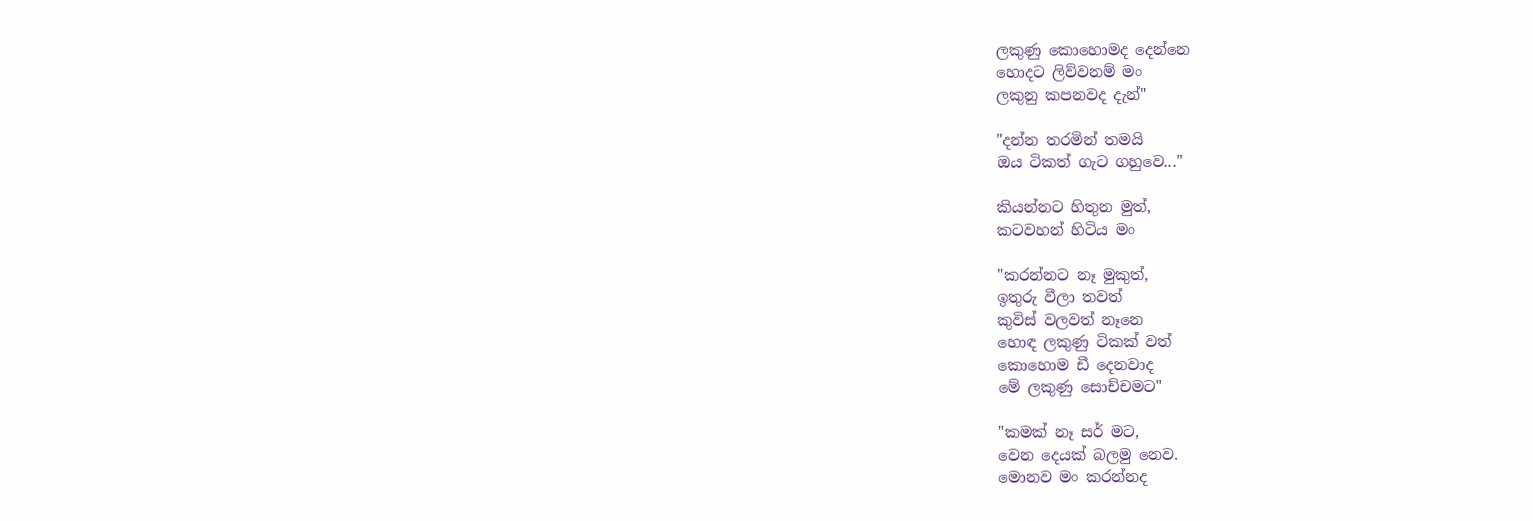ලකුණු කොහොමද දෙන්නෙ
හොදට ලිව්වනම් මං
ලකුනු කපනවද දැන්"

"දන්න තරමින් තමයි
ඔය ටිකත් ගැට ගහුවෙ..."

කියන්නට හිතුන මුත්,
කටවහන් හිටිය මං

"කරන්නට නෑ මුකුත්,
ඉතුරු වීලා තවත්
කුවිස් වලවත් නෑනෙ
හොඳ ලකුණු ටිකක් වත්
කොහොම ඩී දෙනවාද
මේ ලකුණු සොච්චමට"

"කමක් නෑ සර් මට,
වෙන දෙයක් බලමු නෙව.
මොනව මං කරන්නද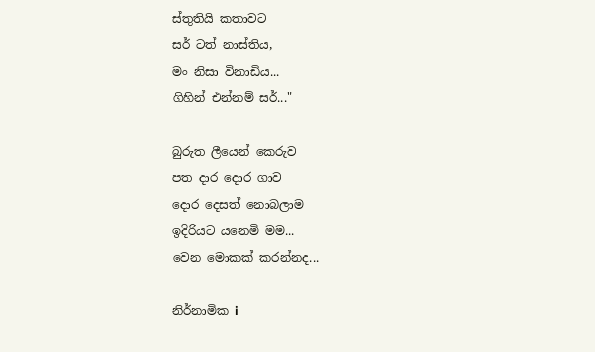ස්තුතියි කතාවට
සර් ටත් නාස්තිය,
මං නිසා විනාඩිය...
ගිහින් එන්නම් සර්..."

බුරුත ලීයෙන් කෙරුව
පත දාර දොර ගාව
දොර දෙසත් නොබලාම
ඉදිරියට යනෙමි මම...
වෙන මොකක් කරන්නද...

නිර්නාමික i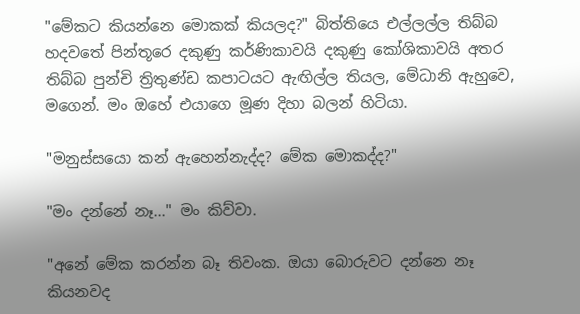"මේකට කියන්නෙ මොකක් කියලද?" බිත්තියෙ එල්ලල්ල තිබ්බ හදවතේ පින්තූරෙ දකුණු කර්ණිකාවයි දකුණු කෝශිකාවයි අතර තිබ්බ පුන්චි ත්‍රිතුණ්ඩ කපාටයට ඇඟිල්ල තියල, මේධානි ඇහුවෙ, මගෙන්. මං ඔහේ එයාගෙ මූණ දිහා බලන් හිටියා.

"මනුස්සයො කන් ඇහෙන්නැද්ද? මේක මොකද්ද?"

"මං දන්නේ නෑ..." මං කිව්වා.

"අනේ මේක කරන්න බෑ තිවංක. ඔයා බොරුවට දන්නෙ නෑ කියනවද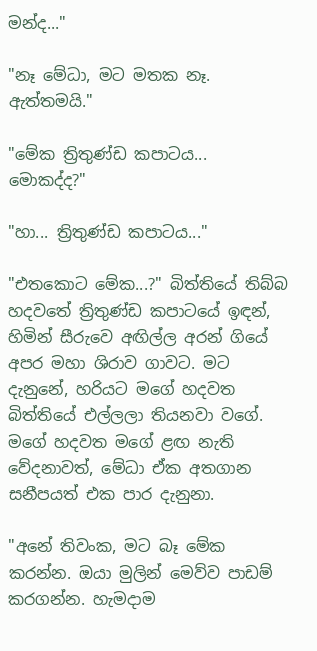මන්ද..."

"නෑ මේධා, මට මතක නෑ. ඇත්තමයි."

"මේක ත්‍රිතුණ්ඩ කපාටය... මොකද්ද?"

"හා... ත්‍රිතුණ්ඩ කපාටය..."

"එතකොට මේක...?" බිත්තියේ තිබ්බ හදවතේ ත්‍රිතුණ්ඩ කපාටයේ ඉඳන්, හිමින් සීරුවෙ අඟිල්ල අරන් ගියේ අපර මහා ශිරාව ගාවට. මට දැනුනේ, හරියට මගේ හදවත බිත්තියේ එල්ලලා තියනවා වගේ. මගේ හදවත මගේ ළඟ නැති වේදනාවත්, මේධා ඒක අතගාන සනීපයත් එක පාර දැනුනා.

"අනේ තිවංක, මට බෑ මේක කරන්න. ඔයා මුලින් මෙව්ව පාඩම් කරගන්න. හැමදාම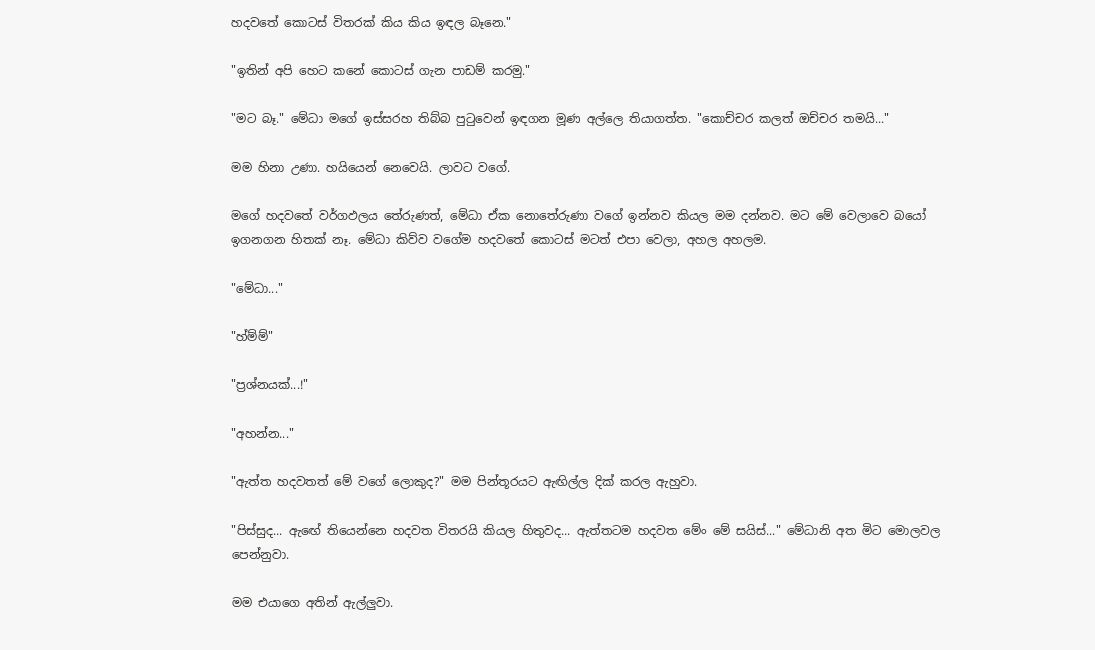හදවතේ කොටස් විතරක් කිය කිය ඉඳල බෑනෙ."

"ඉතින් අපි හෙට කනේ කොටස් ගැන පාඩම් කරමු."

"මට බෑ." මේධා මගේ ඉස්සරහ තිබ්බ පුටුවෙන් ඉඳගන මූණ අල්ලෙ තියාගත්ත. "කොච්චර කලත් ඔච්චර තමයි..."

මම හිනා උණා. හයියෙන් නෙවෙයි. ලාවට වගේ.

මගේ හදවතේ වර්ගඵලය තේරුණත්, මේධා ඒක නොතේරුණා වගේ ඉන්නව කියල මම දන්නව. මට මේ වෙලාවෙ බයෝ ඉගනගන හිතක් නෑ. මේධා කිව්ව වගේම හදවතේ කොටස් මටත් එපා වෙලා, අහල අහලම.

"මේධා..."

"හ්ම්ම්"

"ප්‍රශ්නයක්...!"

"අහන්න..."

"ඇත්ත හදවතත් මේ වගේ ලොකුද?" මම පින්තූරයට ඇඟිල්ල දික් කරල ඇහුවා.

"පිස්සුද... ඇඟේ තියෙන්නෙ හදවත විතරයි කියල හිතුවද... ඇත්තටම හදවත මේං මේ සයිස්..." මේධානි අත මිට මොලවල පෙන්නුවා.

මම එයාගෙ අතින් ඇල්ලුවා.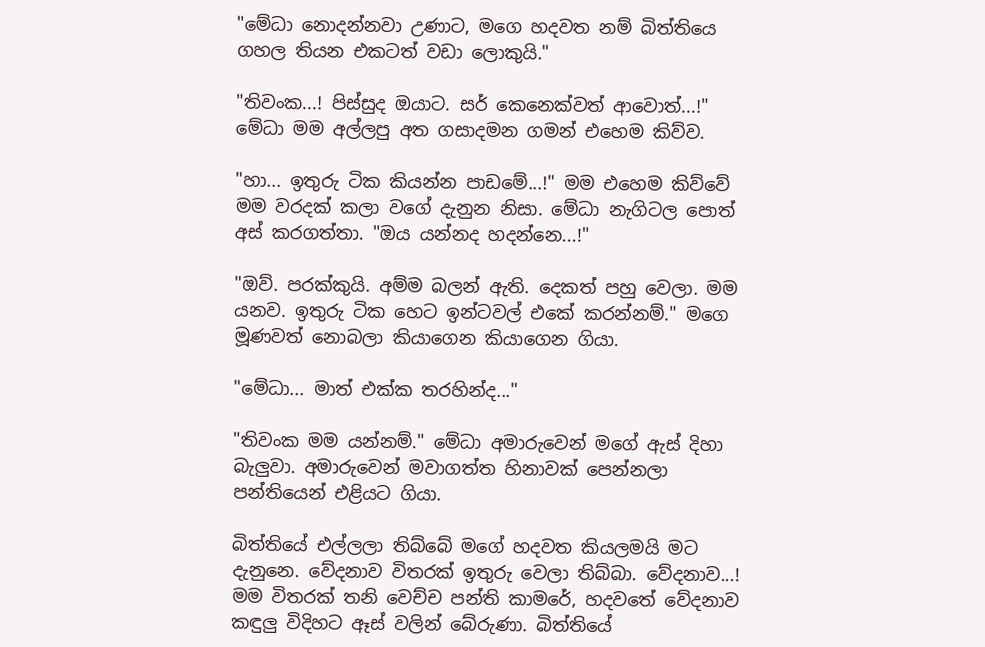"මේධා නොදන්නවා උණාට, මගෙ හදවත නම් බිත්තියෙ ගහල තියන එකටත් වඩා ලොකුයි."

"තිවංක...! පිස්සුද ඔයාට. සර් කෙනෙක්වත් ආවොත්...!" මේධා මම අල්ලපු අත ගසාදමන ගමන් එහෙම කිව්ව.

"හා... ඉතුරු ටික කියන්න පාඩමේ...!" මම එහෙම කිව්වේ මම වරදක් කලා වගේ දැනුන නිසා. මේධා නැගිටල පොත් අස් කරගත්තා. "ඔය යන්නද හදන්නෙ...!"

"ඔව්. පරක්කුයි. අම්ම බලන් ඇති. දෙකත් පහු වෙලා. මම යනව. ඉතුරු ටික හෙට ඉන්ටවල් එකේ කරන්නම්." මගෙ මූණවත් නොබලා කියාගෙන කියාගෙන ගියා.

"මේධා... මාත් එක්ක තරහින්ද..."

"තිවංක මම යන්නම්." මේධා අමාරුවෙන් මගේ ඇස් දිහා බැලුවා. අමාරුවෙන් මවාගත්ත හිනාවක් පෙන්නලා පන්තියෙන් එළියට ගියා.

බිත්තියේ එල්ලලා තිබ්බේ මගේ හදවත කියලමයි මට දැනුනෙ. වේදනාව විතරක් ඉතුරු වෙලා තිබ්බා. වේදනාව...! මම විතරක් තනි වෙච්ච පන්ති කාමරේ, හදවතේ වේදනාව කඳුලු විදිහට ඈස් වලින් බේරුණා. බිත්තියේ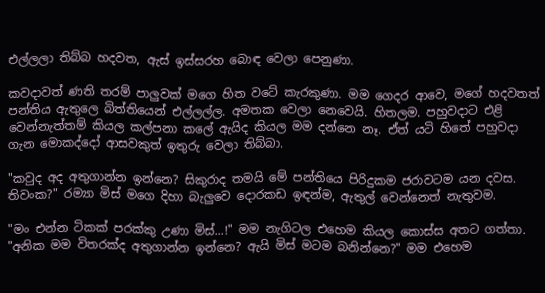එල්ලලා තිබ්බ හදවත, ඇස් ඉස්සරහ බොඳ වෙලා පෙනුණා.

කවදාවත් ණති තරම් පාලුවක් මගෙ හිත වටේ කැරකුණා. මම ගෙදර ආවෙ, මගේ හදවතත් පන්තිය ඇතුලෙ බිත්තියෙන් එල්ලල්ල. අමතක වෙලා නෙවෙයි. හිතලම. පහුවදාට එළි වෙන්නැත්තම් කියල කල්පනා කලේ ඇයිද කියල මම දන්නෙ නෑ. ඒත් යටි හිතේ පහුවදා ගැන මොකද්දෝ ආසවකුත් ඉතුරු වෙලා තිබ්බා.

"කවුද අද අතුගාන්න ඉන්නෙ? සිකුරාද තමයි මේ පන්තියෙ පිරිදුකම ජරාවටම යන දවස. තිවංක?" රම්‍යා මිස් මගෙ දිහා බැලුවෙ දොරකඩ ඉඳන්ම, ඇතුල් වෙන්නෙත් නැතුවම.

"මං එන්න ටිකක් පරක්කු උණා මිස්...!" මම නැගිටල එහෙම කියල කොස්ස අතට ගත්තා. "අනික මම විතරක්ද අතුගාන්න ඉන්නෙ? ඇයි මිස් මටම බනින්නෙ?" මම එහෙම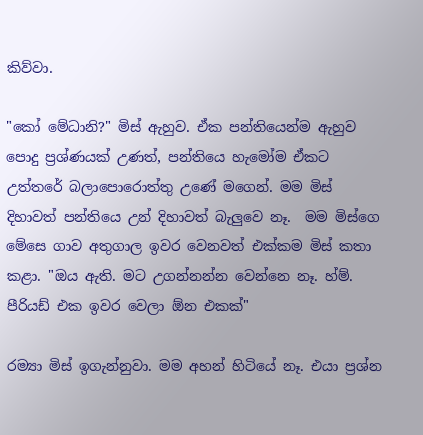කිව්වා.

"කෝ මේධානි?" මිස් ඇහුව. ඒක පන්තියෙන්ම ඇහුව පොදු ප්‍රශ්ණයක් උණත්, පන්තියෙ හැමෝම ඒකට උත්තරේ බලාපොරොත්තු උණේ මගෙන්. මම මිස් දිහාවත් පන්තියෙ උන් දිහාවත් බැලුවෙ නෑ.  මම මිස්ගෙ මේසෙ ගාව අතුගාල ඉවර වෙනවත් එක්කම මිස් කතා කළා. "ඔය ඇති. මට උගන්නන්න වෙන්නෙ නෑ. හ්ම්. පීරියඩ් එක ඉවර වෙලා ඕන එකක්"

රම්‍යා මිස් ඉගැන්නුවා. මම අහන් හිටියේ නෑ. එයා ප්‍රශ්න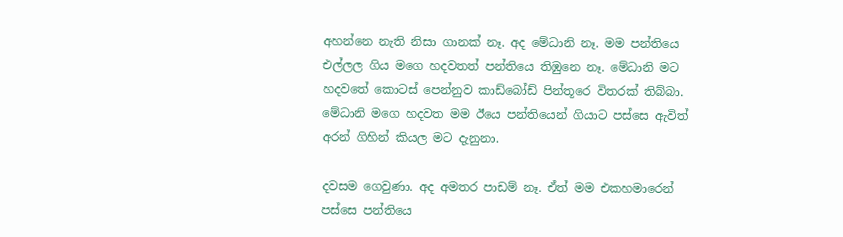අහන්නෙ නැති නිසා ගානක් නෑ. අද මේධානි නෑ. මම පන්තියෙ එල්ලල ගිය මගෙ හදවතත් පන්තියෙ තිඹුනෙ නෑ. මේධානි මට හදවතේ කොටස් පෙන්නුව කාඩ්බෝඩ් පින්තූරෙ විතරක් තිබ්බා. මේධානි මගෙ හදවත මම ඊයෙ පන්තියෙන් ගියාට පස්සෙ ඇවිත් අරන් ගිහින් කියල මට දැනුනා.

දවසම ගෙවුණා. අද අමතර පාඩම් නෑ. ඒත් මම එකහමාරෙන් පස්සෙ පන්තියෙ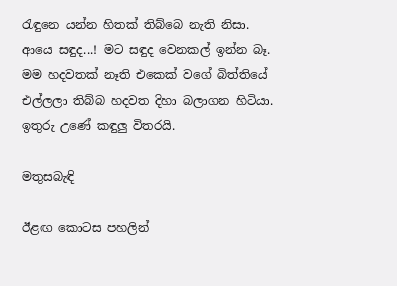රැඳුනෙ යන්න හිතක් තිබ්බෙ නැති නිසා. ආයෙ සඳුද...! මට සඳුද වෙනකල් ඉන්න බෑ. මම හදවතක් නෑති එකෙක් වගේ බිත්තියේ එල්ලලා තිබ්බ හදවත දිහා බලාගන හිටියා. ඉතුරු උණේ කඳුලු විතරයි.

මතුසබැඳි

ඊළඟ කොටස පහලින්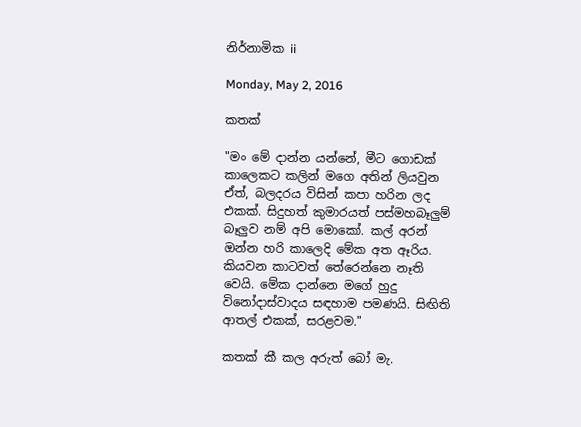නිර්නාමික ii

Monday, May 2, 2016

කතක්

"මං මේ දාන්න යන්නේ, මීට ගොඩක් කාලෙකට කලින් මගෙ අතින් ලියවුන ඒත්, බලදරය විසින් කපා හරින ලද එකක්. සිදුහත් කුමාරයත් පස්මහබෑලුම් බෑලුව නම් අපි මොකෝ. කල් අරන් ඔන්න හරි කාලෙදි මේක අත ඈරිය. කියවන කාටවත් තේරෙන්නෙ නෑති වෙයි. මේක දාන්නෙ මගේ හුදු විනෝදාස්වාදය සඳහාම පමණයි. සිඟිති ආතල් එකක්, සරළවම."

කතක් කී කල අරුත් බෝ මැ.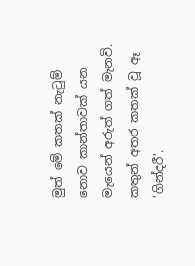මුත් මේ කතක් නැටුම් නොව කාන්තාවක් යන මැයෙන් අරුත් ගත් මැනවි. කතුන් අතර කතක් වූ ඈ ’ගින්දරී’.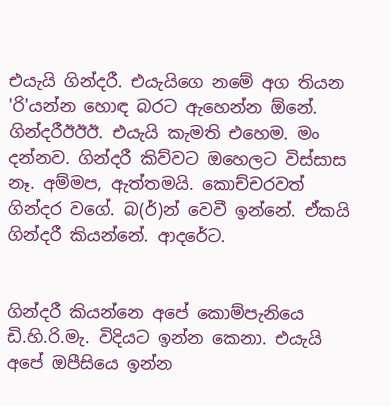එයැයි ගින්දරී. එයැයිගෙ නමේ අග තියන 'රි'යන්න හොඳ බරට ඇහෙන්න ඕනේ. ගින්දරීඊඊඊ. එයැයි කැමති එහෙම. මං දන්නව. ගින්දරී කිව්වට ඔහෙලට විස්සාස නෑ. අම්මප, ඇත්තමයි. කොච්චරවත් ගින්දර වගේ. බ(ර්)න් වෙවී ඉන්නේ. ඒකයි ගින්දරී කියන්නේ. ආදරේට.


ගින්දරී කියන්නෙ අපේ කොම්පැනියෙ ඩි.හි.රි.මැ. විදියට ඉන්න කෙනා. එයැයි අපේ ඔපීසියෙ ඉන්න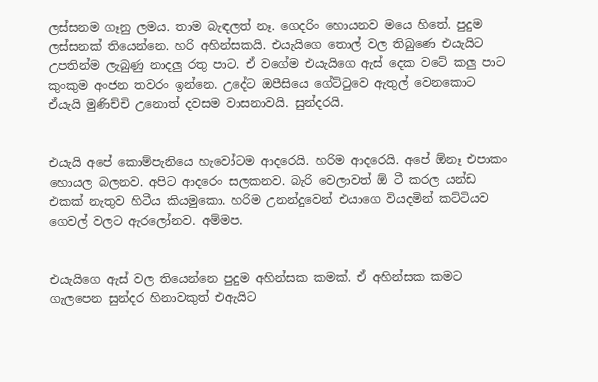ලස්සනම ගෑනු ලමය. තාම බැඳලත් නෑ. ගෙදරිං හොයනව මයෙ හිතේ. පුදුම ලස්සනක් තියෙන්නෙ. හරි අහින්සකයි. එයැයිගෙ තොල් වල තිබුණෙ එයැයිට උපතින්ම ලැබුණු නාදලු රතු පාට. ඒ වගේම එයැයිගෙ ඇස් දෙක වටේ කලු පාට කුංකුම අංජන තවරං ඉන්නෙ. උදේට ඔපීසියෙ ගේට්ටුවෙ ඇතුල් වෙනකොට ඒයැයි මුණිච්චි උනොත් දවසම වාසනාවයි. සුන්දරයි.


එයැයි අපේ කොම්පැනියෙ හැවෝටම ආදරෙයි. හරිම ආදරෙයි. අපේ ඕනෑ එපාකං හොයල බලනව. අපිට ආදරෙං සලකනව. බැරි වෙලාවත් ඕ ටී කරල යන්ඩ එකක් නැතුව හිටීය කියමුකො. හරිම උනන්දුවෙන් එයාගෙ වියදමින් කට්ටියව ගෙවල් වලට ඇරලෝනව. අම්මප.


එයැයිගෙ ඇස් වල තියෙන්නෙ පුදුම අහින්සක කමක්. ඒ අහින්සක කමට ගැලපෙන සුන්දර හිනාවකුත් එඇයිට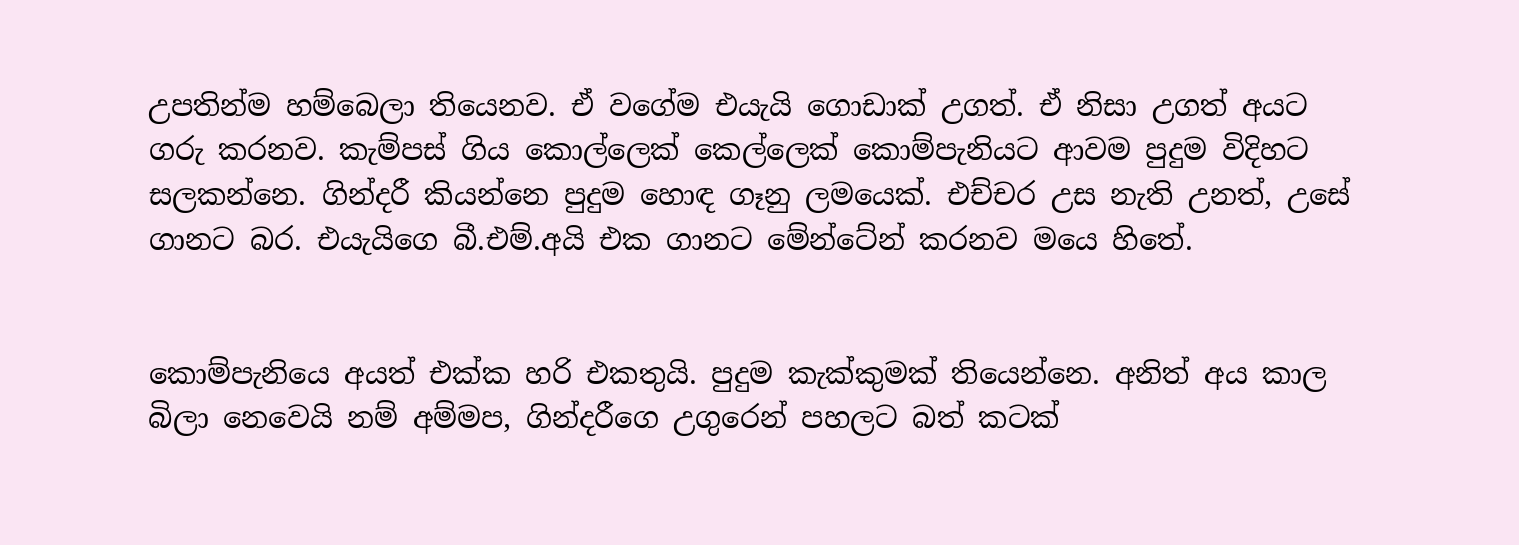උපතින්ම හම්බෙලා තියෙනව. ඒ වගේම එයැයි ගොඩාක් උගත්. ඒ නිසා උගත් අයට ගරු කරනව. කැම්පස් ගිය කොල්ලෙක් කෙල්ලෙක් කොම්පැනියට ආවම පුදුම විදිහට සලකන්නෙ. ගින්දරී කියන්නෙ පුදුම හොඳ ගෑනු ලමයෙක්. එච්චර උස නැති උනත්, උසේ ගානට බර. එයැයිගෙ බී.එම්.අයි එක ගානට මේන්ටේන් කරනව මයෙ හිතේ.


කොම්පැනියෙ අයත් එක්ක හරි එකතුයි. පුදුම කැක්කුමක් තියෙන්නෙ. අනිත් අය කාල බිලා නෙවෙයි නම් අම්මප, ගින්දරීගෙ උගුරෙන් පහලට බත් කටක්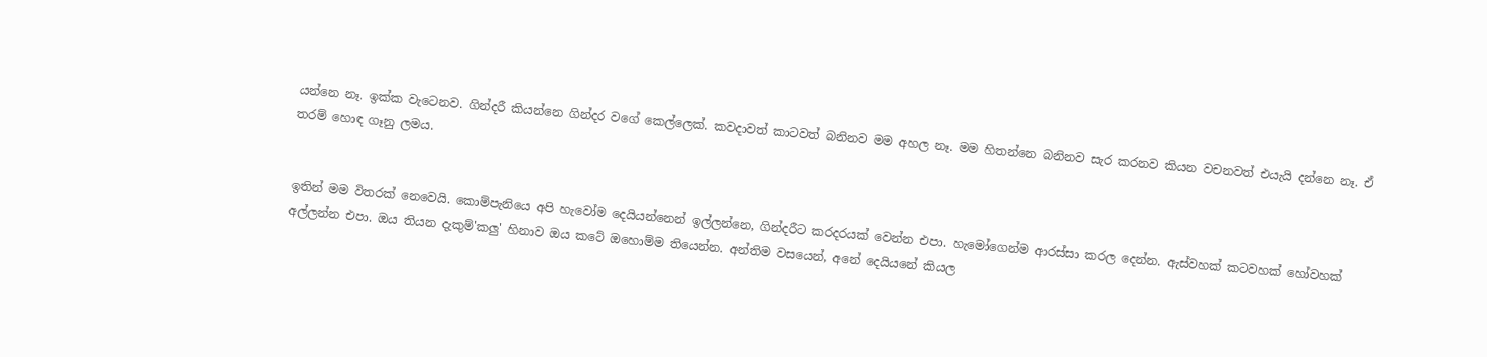යන්නෙ නෑ. ඉක්ක වැටෙනව. ගින්දරී කියන්නෙ ගින්දර වගේ කෙල්ලෙක්. කවදාවත් කාටවත් බනිනව මම අහල නෑ. මම හිතන්නෙ බනිනව සැර කරනව කියන වචනවත් එයැයි දන්නෙ නෑ. ඒ තරම් හොඳ ගෑනු ලමය.


ඉතින් මම විතරක් නෙවෙයි. කොම්පැනියෙ අපි හැවෝම දෙයියන්නෙන් ඉල්ලන්නෙ, ගින්දරීට කරදරයක් වෙන්න එපා. හැමෝගෙන්ම ආරස්සා කරල දෙන්න. ඇස්වහක් කටවහක් හෝවහක් අල්ලන්න එපා. ඔය තියන දැකුම්'කලු' හිනාව ඔය කටේ ඔහොම්ම තියෙන්න. අන්තිම වසයෙන්, අනේ දෙයියනේ කියල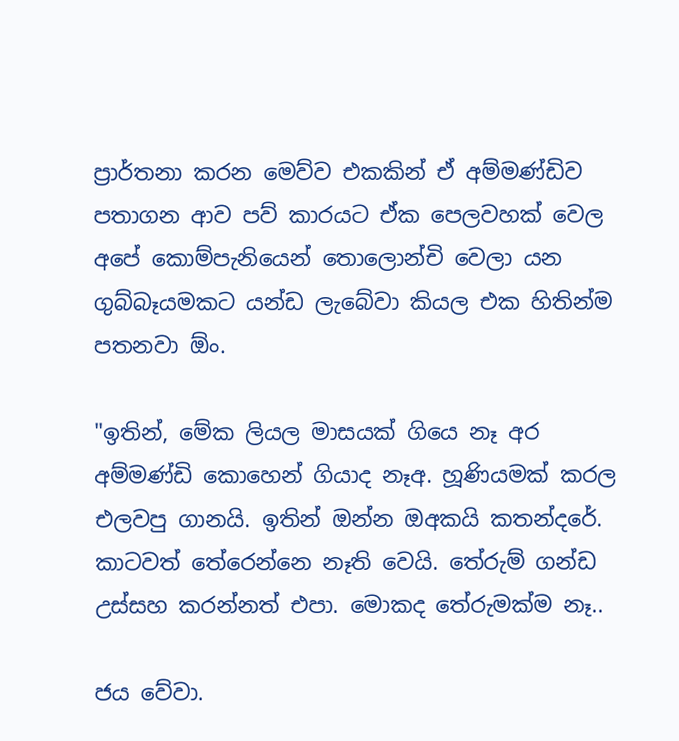ප්‍රාර්තනා කරන මෙව්ව එකකින් ඒ අම්මණ්ඩිව පතාගන ආව පව් කාරයට ඒක පෙලවහක් වෙල අපේ කොම්පැනියෙන් තොලොන්චි වෙලා යන ගුබ්බෑයමකට යන්ඩ ලැබේවා කියල එක හිතින්ම පතනවා ඕං.

"ඉතින්, මේක ලියල මාසයක් ගියෙ නෑ අර අම්මණ්ඩි කොහෙන් ගියාද නෑඅ. හූණියමක් කරල එලවපු ගානයි. ඉතින් ඔන්න ඔඅකයි කතන්දරේ. කාටවත් තේරෙන්නෙ නෑති වෙයි. තේරුම් ගන්ඩ උස්සහ කරන්නත් එපා. මොකද තේරුමක්ම නෑ..

ජය වේවා.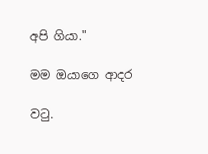අපි ගියා."

මම ඔයාගෙ ආදර

වටු.